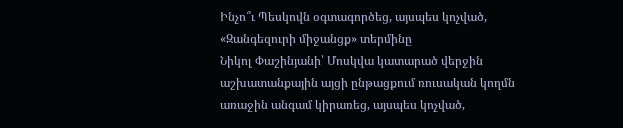Ինչո՞ւ Պեսկովն օգտագործեց, այսպես կոչված, «Զանգեզուրի միջանցք» տերմինը
Նիկոլ Փաշինյանի՝ Մոսկվա կատարած վերջին աշխատանքային այցի ընթացքում ռուսական կողմն առաջին անգամ կիրառեց, այսպես կոչված,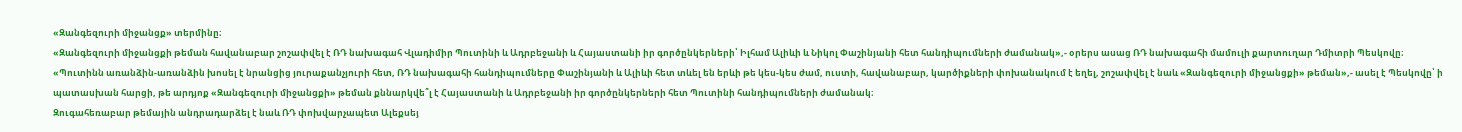«Զանգեզուրի միջանցք» տերմինը։
«Զանգեզուրի միջանցքի թեման հավանաբար շոշափվել է ՌԴ նախագահ Վլադիմիր Պուտինի և Ադրբեջանի և Հայաստանի իր գործընկերների՝ Իլհամ Ալիևի և Նիկոլ Փաշինյանի հետ հանդիպումների ժամանակ»,- օրերս ասաց ՌԴ նախագահի մամուլի քարտուղար Դմիտրի Պեսկովը։
«Պուտինն առանձին-առանձին խոսել է նրանցից յուրաքանչյուրի հետ, ՌԴ նախագահի հանդիպումները Փաշինյանի և Ալիևի հետ տևել են երևի թե կես-կես ժամ, ուստի, հավանաբար, կարծիքների փոխանակում է եղել, շոշափվել է նաև «Զանգեզուրի միջանցքի» թեման»,- ասել է Պեսկովը՝ ի պատասխան հարցի, թե արդյոք «Զանգեզուրի միջանցքի» թեման քննարկվե՞լ է Հայաստանի և Ադրբեջանի իր գործընկերների հետ Պուտինի հանդիպումների ժամանակ։
Զուգահեռաբար թեմային անդրադարձել է նաև ՌԴ փոխվարչապետ Ալեքսեյ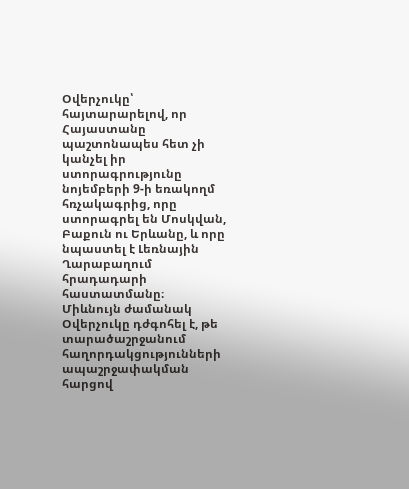Օվերչուկը՝ հայտարարելով, որ Հայաստանը պաշտոնապես հետ չի կանչել իր ստորագրությունը նոյեմբերի 9-ի եռակողմ հռչակագրից, որը ստորագրել են Մոսկվան, Բաքուն ու Երևանը, և որը նպաստել է Լեռնային Ղարաբաղում հրադադարի հաստատմանը։
Միևնույն ժամանակ Օվերչուկը դժգոհել է, թե տարածաշրջանում հաղորդակցությունների ապաշրջափակման հարցով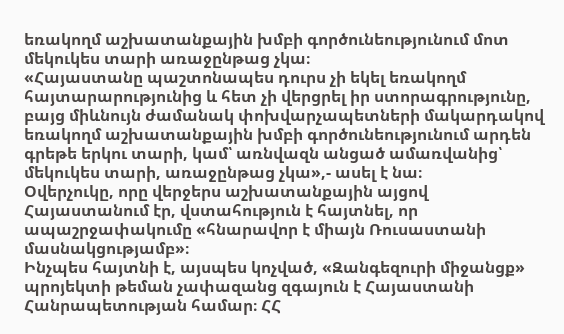եռակողմ աշխատանքային խմբի գործունեությունում մոտ մեկուկես տարի առաջընթաց չկա։
«Հայաստանը պաշտոնապես դուրս չի եկել եռակողմ հայտարարությունից և հետ չի վերցրել իր ստորագրությունը, բայց միևնույն ժամանակ փոխվարչապետների մակարդակով եռակողմ աշխատանքային խմբի գործունեությունում արդեն գրեթե երկու տարի, կամ՝ առնվազն անցած ամառվանից՝ մեկուկես տարի, առաջընթաց չկա»,- ասել է նա։
Օվերչուկը, որը վերջերս աշխատանքային այցով Հայաստանում էր, վստահություն է հայտնել, որ ապաշրջափակումը «հնարավոր է միայն Ռուսաստանի մասնակցությամբ»։
Ինչպես հայտնի է, այսպես կոչված, «Զանգեզուրի միջանցք» պրոյեկտի թեման չափազանց զգայուն է Հայաստանի Հանրապետության համար։ ՀՀ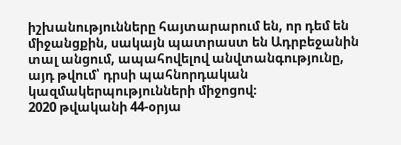իշխանությունները հայտարարում են, որ դեմ են միջանցքին, սակայն պատրաստ են Ադրբեջանին տալ անցում, ապահովելով անվտանգությունը, այդ թվում՝ դրսի պահնորդական կազմակերպությունների միջոցով։
2020 թվականի 44-օրյա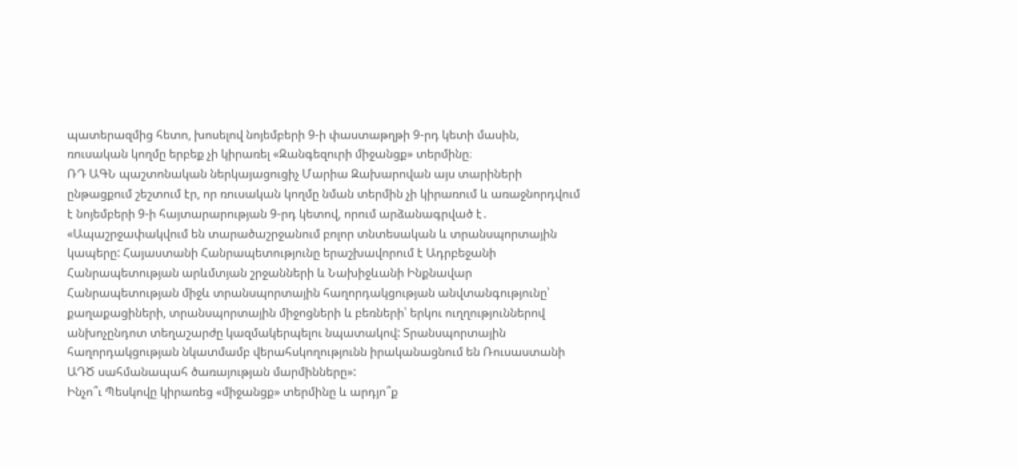պատերազմից հետո, խոսելով նոյեմբերի 9-ի փաստաթղթի 9-րդ կետի մասին, ռուսական կողմը երբեք չի կիրառել «Զանգեզուրի միջանցք» տերմինը։
ՌԴ ԱԳՆ պաշտոնական ներկայացուցիչ Մարիա Զախարովան այս տարիների ընթացքում շեշտում էր, որ ռուսական կողմը նման տերմին չի կիրառում և առաջնորդվում է նոյեմբերի 9-ի հայտարարության 9-րդ կետով, որում արձանագրված է․ «Ապաշրջափակվում են տարածաշրջանում բոլոր տնտեսական և տրանսպորտային կապերը: Հայաստանի Հանրապետությունը երաշխավորում է Ադրբեջանի Հանրապետության արևմտյան շրջանների և Նախիջևանի Ինքնավար Հանրապետության միջև տրանսպորտային հաղորդակցության անվտանգությունը՝ քաղաքացիների, տրանսպորտային միջոցների և բեռների՝ երկու ուղղություններով անխոչընդոտ տեղաշարժը կազմակերպելու նպատակով: Տրանսպորտային հաղորդակցության նկատմամբ վերահսկողությունն իրականացնում են Ռուսաստանի ԱԴԾ սահմանապահ ծառայության մարմինները»:
Ինչո՞ւ Պեսկովը կիրառեց «միջանցք» տերմինը և արդյո՞ք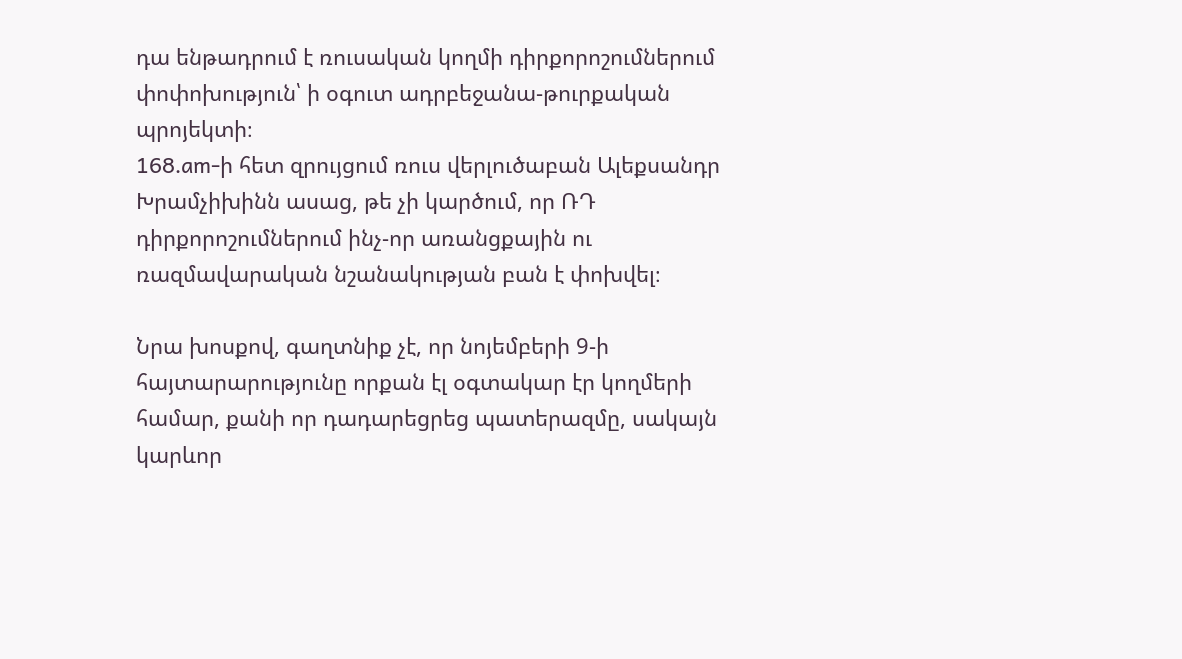դա ենթադրում է ռուսական կողմի դիրքորոշումներում փոփոխություն՝ ի օգուտ ադրբեջանա-թուրքական պրոյեկտի։
168․am-ի հետ զրույցում ռուս վերլուծաբան Ալեքսանդր Խրամչիխինն ասաց, թե չի կարծում, որ ՌԴ դիրքորոշումներում ինչ-որ առանցքային ու ռազմավարական նշանակության բան է փոխվել։

Նրա խոսքով, գաղտնիք չէ, որ նոյեմբերի 9-ի հայտարարությունը որքան էլ օգտակար էր կողմերի համար, քանի որ դադարեցրեց պատերազմը, սակայն կարևոր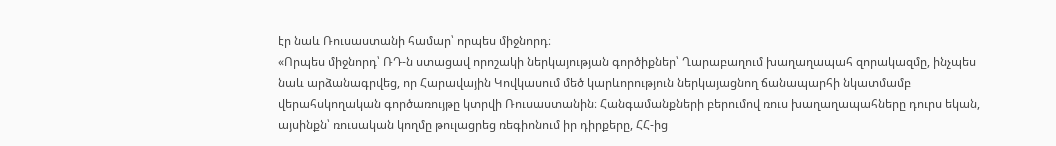էր նաև Ռուսաստանի համար՝ որպես միջնորդ։
«Որպես միջնորդ՝ ՌԴ-ն ստացավ որոշակի ներկայության գործիքներ՝ Ղարաբաղում խաղաղապահ զորակազմը, ինչպես նաև արձանագրվեց, որ Հարավային Կովկասում մեծ կարևորություն ներկայացնող ճանապարհի նկատմամբ վերահսկողական գործառույթը կտրվի Ռուսաստանին։ Հանգամանքների բերումով ռուս խաղաղապահները դուրս եկան, այսինքն՝ ռուսական կողմը թուլացրեց ռեգիոնում իր դիրքերը, ՀՀ-ից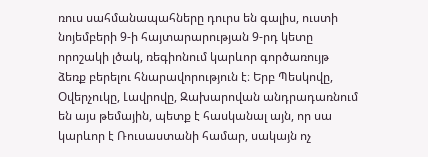ռուս սահմանապահները դուրս են գալիս, ուստի նոյեմբերի 9-ի հայտարարության 9-րդ կետը որոշակի լծակ, ռեգիոնում կարևոր գործառույթ ձեռք բերելու հնարավորություն է։ Երբ Պեսկովը, Օվերչուկը, Լավրովը, Զախարովան անդրադառնում են այս թեմային, պետք է հասկանալ այն, որ սա կարևոր է Ռուսաստանի համար, սակայն ոչ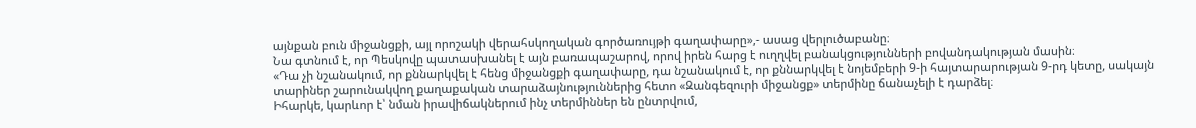այնքան բուն միջանցքի, այլ որոշակի վերահսկողական գործառույթի գաղափարը»,- ասաց վերլուծաբանը։
Նա գտնում է, որ Պեսկովը պատասխանել է այն բառապաշարով, որով իրեն հարց է ուղղվել բանակցությունների բովանդակության մասին։
«Դա չի նշանակում, որ քննարկվել է հենց միջանցքի գաղափարը, դա նշանակում է, որ քննարկվել է նոյեմբերի 9-ի հայտարարության 9-րդ կետը, սակայն տարիներ շարունակվող քաղաքական տարաձայնություններից հետո «Զանգեզուրի միջանցք» տերմինը ճանաչելի է դարձել։
Իհարկե, կարևոր է՝ նման իրավիճակներում ինչ տերմիններ են ընտրվում,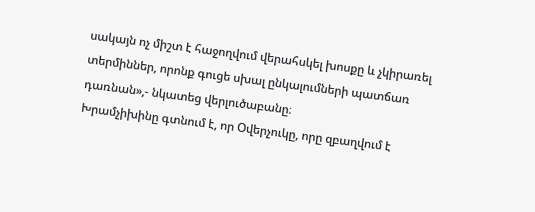սակայն ոչ միշտ է հաջողվում վերահսկել խոսքը և չկիրառել տերմիններ, որոնք գուցե սխալ ընկալումների պատճառ դառնան»,- նկատեց վերլուծաբանը։
Խրամչիխինը գտնում է, որ Օվերչուկը, որը զբաղվում է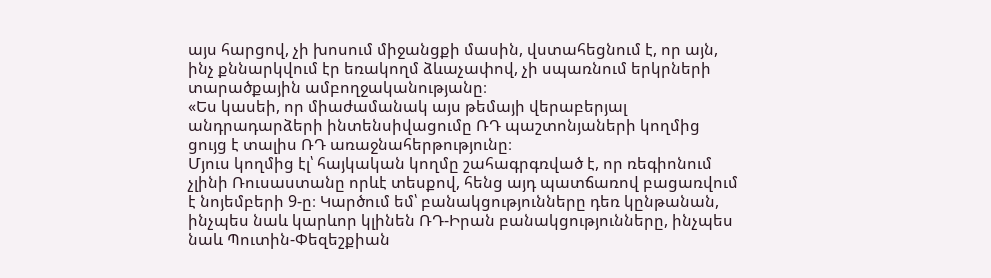այս հարցով, չի խոսում միջանցքի մասին, վստահեցնում է, որ այն, ինչ քննարկվում էր եռակողմ ձևաչափով, չի սպառնում երկրների տարածքային ամբողջականությանը։
«Ես կասեի, որ միաժամանակ այս թեմայի վերաբերյալ անդրադարձերի ինտենսիվացումը ՌԴ պաշտոնյաների կողմից ցույց է տալիս ՌԴ առաջնահերթությունը։
Մյուս կողմից էլ՝ հայկական կողմը շահագրգռված է, որ ռեգիոնում չլինի Ռուսաստանը որևէ տեսքով, հենց այդ պատճառով բացառվում է նոյեմբերի 9-ը։ Կարծում եմ՝ բանակցությունները դեռ կընթանան, ինչպես նաև կարևոր կլինեն ՌԴ-Իրան բանակցությունները, ինչպես նաև Պուտին-Փեզեշքիան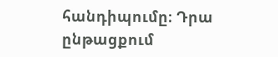հանդիպումը։ Դրա ընթացքում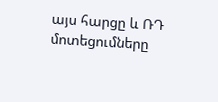այս հարցը և ՌԴ մոտեցումները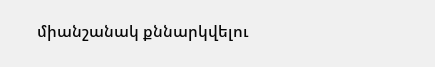միանշանակ քննարկվելու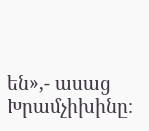են»,- ասաց Խրամչիխինը։